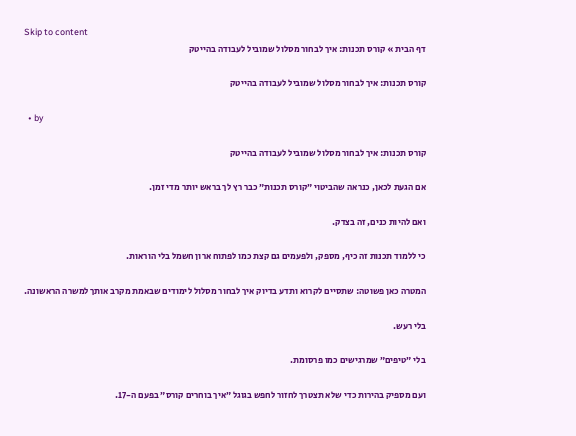Skip to content
דף הבית » קורס תכנות: איך לבחור מסלול שמוביל לעבודה בהייטק

קורס תכנות: איך לבחור מסלול שמוביל לעבודה בהייטק

  • by

קורס תכנות: איך לבחור מסלול שמוביל לעבודה בהייטק

אם הגעת לכאן, כנראה שהביטוי ״קורס תכנות״ כבר רץ לך בראש יותר מדי זמן.

ואם להיות כנים, זה בצדק.

כי ללמוד תכנות זה כיף, מספק, ולפעמים גם קצת כמו לפתוח ארון חשמל בלי הוראות.

המטרה כאן פשוטה: שתסיים לקרוא ותדע בדיוק איך לבחור מסלול לימודים שבאמת מקרב אותך למשרה הראשונה.

בלי רעש.

בלי ״טיפים״ שמרגישים כמו פרסומת.

ועם מספיק בהירות כדי שלא תצטרך לחזור לחפש בגוגל ״איך בוחרים קורס״ בפעם ה-17.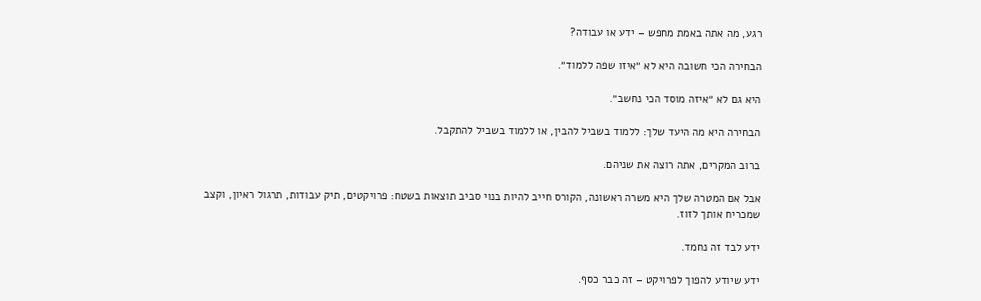רגע, מה אתה באמת מחפש – ידע או עבודה?

הבחירה הכי חשובה היא לא ״איזו שפה ללמוד״.

היא גם לא ״איזה מוסד הכי נחשב״.

הבחירה היא מה היעד שלך: ללמוד בשביל להבין, או ללמוד בשביל להתקבל.

ברוב המקרים, אתה רוצה את שניהם.

אבל אם המטרה שלך היא משרה ראשונה, הקורס חייב להיות בנוי סביב תוצאות בשטח: פרויקטים, תיק עבודות, תרגול ראיון, וקצב שמכריח אותך לזוז.

ידע לבד זה נחמד.

ידע שיודע להפוך לפרויקט – זה כבר כסף.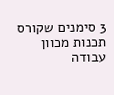3 סימנים שקורס תכנות מכוון עבודה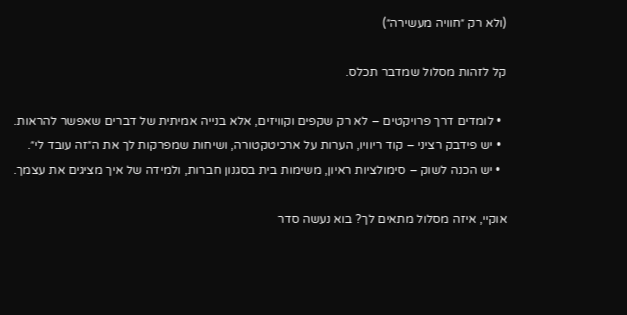(ולא רק ״חוויה מעשירה״)

קל לזהות מסלול שמדבר תכלס.

  • לומדים דרך פרויקטים – לא רק שקפים וקוויזים, אלא בנייה אמיתית של דברים שאפשר להראות.
  • יש פידבק רציני – קוד ריוויו, הערות על ארכיטקטורה, ושיחות שמפרקות לך את ה״זה עובד לי״.
  • יש הכנה לשוק – סימולציות ראיון, משימות בית בסגנון חברות, ולמידה של איך מציגים את עצמך.

אוקיי, איזה מסלול מתאים לך? בוא נעשה סדר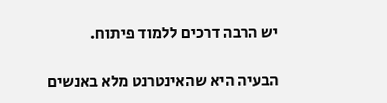יש הרבה דרכים ללמוד פיתוח.

הבעיה היא שהאינטרנט מלא באנשים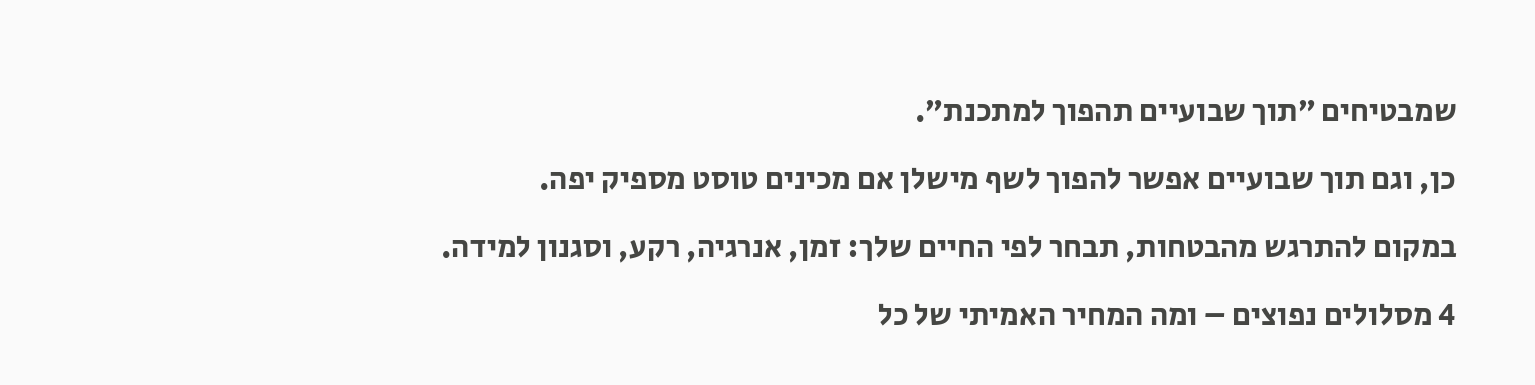שמבטיחים ״תוך שבועיים תהפוך למתכנת״.

כן, וגם תוך שבועיים אפשר להפוך לשף מישלן אם מכינים טוסט מספיק יפה.

במקום להתרגש מהבטחות, תבחר לפי החיים שלך: זמן, אנרגיה, רקע, וסגנון למידה.

4 מסלולים נפוצים – ומה המחיר האמיתי של כל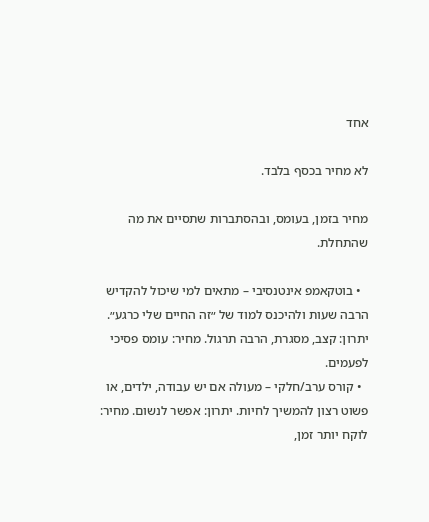אחד

לא מחיר בכסף בלבד.

מחיר בזמן, בעומס, ובהסתברות שתסיים את מה שהתחלת.

  • בוטקאמפ אינטנסיבי – מתאים למי שיכול להקדיש הרבה שעות ולהיכנס למוד של ״זה החיים שלי כרגע״. יתרון: קצב, מסגרת, הרבה תרגול. מחיר: עומס פסיכי לפעמים.
  • קורס ערב/חלקי – מעולה אם יש עבודה, ילדים, או פשוט רצון להמשיך לחיות. יתרון: אפשר לנשום. מחיר: לוקח יותר זמן,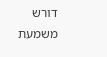דורש משמעת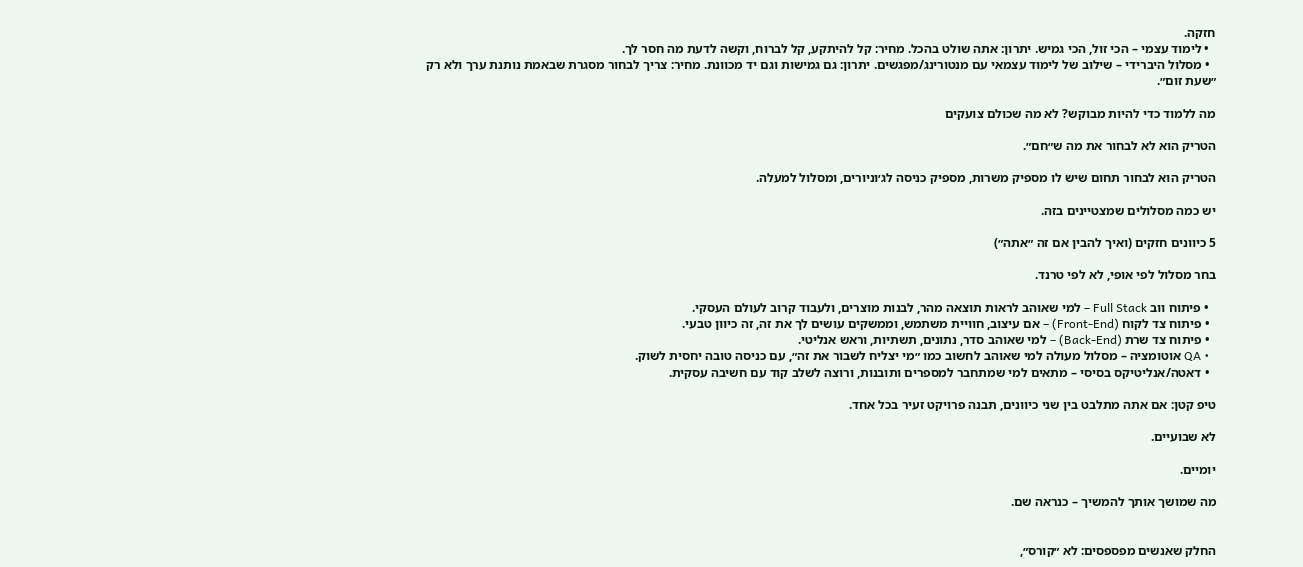חזקה.
  • לימוד עצמי – הכי זול, הכי גמיש. יתרון: אתה שולט בהכל. מחיר: קל להיתקע, קל לברוח, וקשה לדעת מה חסר לך.
  • מסלול היברידי – שילוב של לימוד עצמאי עם מנטורינג/מפגשים. יתרון: גם גמישות וגם יד מכוונת. מחיר: צריך לבחור מסגרת שבאמת נותנת ערך ולא רק ״שעת זום״.

מה ללמוד כדי להיות מבוקש? לא מה שכולם צועקים

הטריק הוא לא לבחור את מה ש״חם״.

הטריק הוא לבחור תחום שיש לו מספיק משרות, מספיק כניסה לג׳וניורים, ומסלול למעלה.

יש כמה מסלולים שמצטיינים בזה.

5 כיוונים חזקים (ואיך להבין אם זה ״אתה״)

בחר מסלול לפי אופי, לא לפי טרנד.

  • פיתוח ווב Full Stack – למי שאוהב לראות תוצאה מהר, לבנות מוצרים, ולעבוד קרוב לעולם העסקי.
  • פיתוח צד לקוח (Front-End) – אם עיצוב, חוויית משתמש, וממשקים עושים לך את זה, זה כיוון טבעי.
  • פיתוח צד שרת (Back-End) – למי שאוהב סדר, נתונים, תשתיות, וראש אנליטי.
  • QA אוטומציה – מסלול מעולה למי שאוהב לחשוב כמו ״מי יצליח לשבור את זה״, עם כניסה טובה יחסית לשוק.
  • דאטה/אנליטיקס בסיסי – מתאים למי שמתחבר למספרים ותובנות, ורוצה לשלב קוד עם חשיבה עסקית.

טיפ קטן: אם אתה מתלבט בין שני כיוונים, תבנה פרויקט זעיר בכל אחד.

לא שבועיים.

יומיים.

מה שמושך אותך להמשיך – כנראה שם.


החלק שאנשים מפספסים: לא ״קורס״,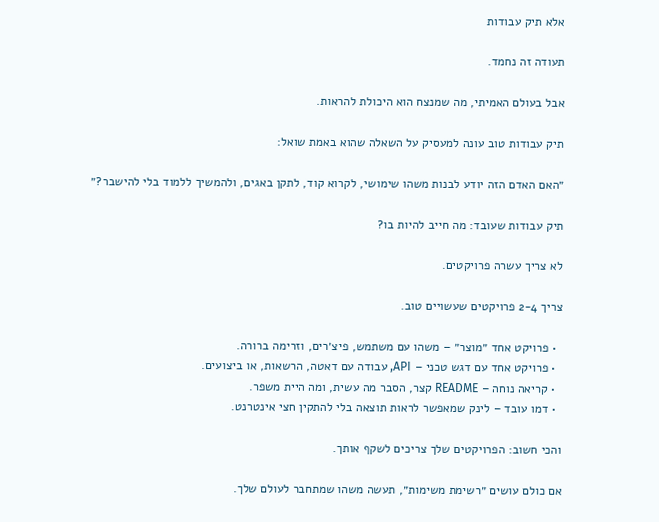אלא תיק עבודות

תעודה זה נחמד.

אבל בעולם האמיתי, מה שמנצח הוא היכולת להראות.

תיק עבודות טוב עונה למעסיק על השאלה שהוא באמת שואל:

״האם האדם הזה יודע לבנות משהו שימושי, לקרוא קוד, לתקן באגים, ולהמשיך ללמוד בלי להישבר?״

תיק עבודות שעובד: מה חייב להיות בו?

לא צריך עשרה פרויקטים.

צריך 2-4 פרויקטים שעשויים טוב.

  • פרויקט אחד ״מוצר״ – משהו עם משתמש, פיצ׳רים, וזרימה ברורה.
  • פרויקט אחד עם דגש טכני – API, עבודה עם דאטה, הרשאות, או ביצועים.
  • קריאה נוחה – README קצר, הסבר מה עשית, ומה היית משפר.
  • דמו עובד – לינק שמאפשר לראות תוצאה בלי להתקין חצי אינטרנט.

והכי חשוב: הפרויקטים שלך צריכים לשקף אותך.

אם כולם עושים ״רשימת משימות״, תעשה משהו שמתחבר לעולם שלך.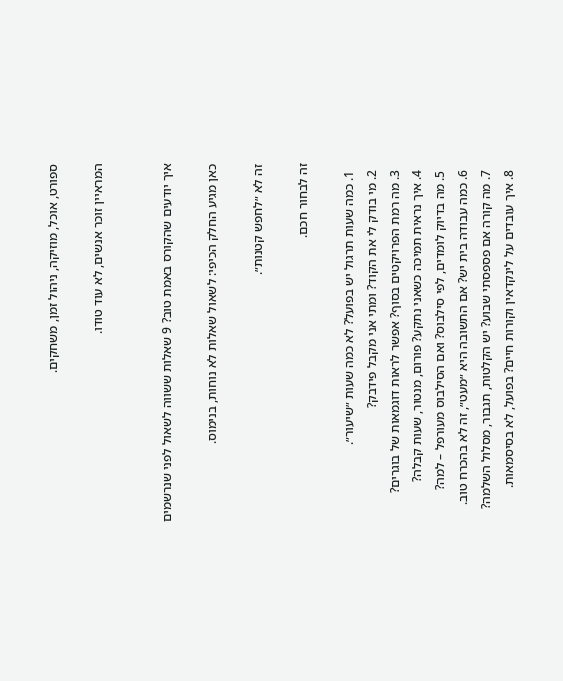ספורט, אוכל, מוזיקה, ניהול זמן, משחקים.

המראיין זוכר אנשים, לא עוד טודו.


איך יודעים שהקורס באמת טוב? 9 שאלות ששווה לשאול לפני שנרשמים

כאן מגיע החלק הכיפי: לשאול שאלות לא נוחות, בנימוס.

זה לא ״לחפש קטנות״.

זה לבחור חכם.

  1. כמה שעות תרגול יש בפועל? לא כמה שעות ״שיעור״.
  2. מי בודק לי את הקוד? ומתי אני מקבל פידבק?
  3. מה רמת הפרויקטים בסוף? אפשר לראות דוגמאות של בוגרים?
  4. איך נראית תמיכה כשאני נתקע? פורום, מנטור, שעות קבלה?
  5. מה בדיוק לומדים, לפי סילבוס? ואם הסילבוס מעורפל – למה?
  6. כמה עבודה בית יש? אם התשובה היא ״מעט״, זה לא בהכרח טוב.
  7. מה קורה אם פספסתי שבוע? יש הקלטות, תגבור, מסלול השלמה?
  8. איך עובדים על לינקדאין וקורות חיים? בפועל, לא בסיסמאות.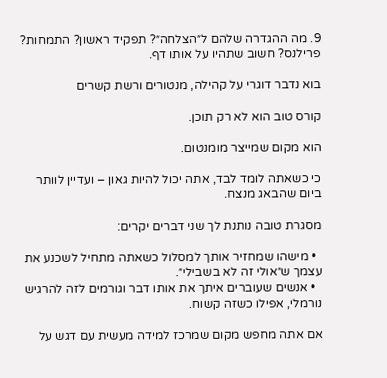9. מה ההגדרה שלהם ל״הצלחה״? תפקיד ראשון? התמחות? פרילנס? חשוב שתהיו על אותו דף.

בוא נדבר דוגרי על קהילה, מנטורים ורשת קשרים

קורס טוב הוא לא רק תוכן.

הוא מקום שמייצר מומנטום.

כי כשאתה לומד לבד, אתה יכול להיות גאון – ועדיין לוותר ביום שהבאג מנצח.

מסגרת טובה נותנת לך שני דברים יקרים:

  • מישהו שמחזיר אותך למסלול כשאתה מתחיל לשכנע את עצמך ש״אולי זה לא בשבילי״.
  • אנשים שעוברים איתך את אותו דבר וגורמים לזה להרגיש נורמלי, אפילו כשזה קשוח.

אם אתה מחפש מקום שמרכז למידה מעשית עם דגש על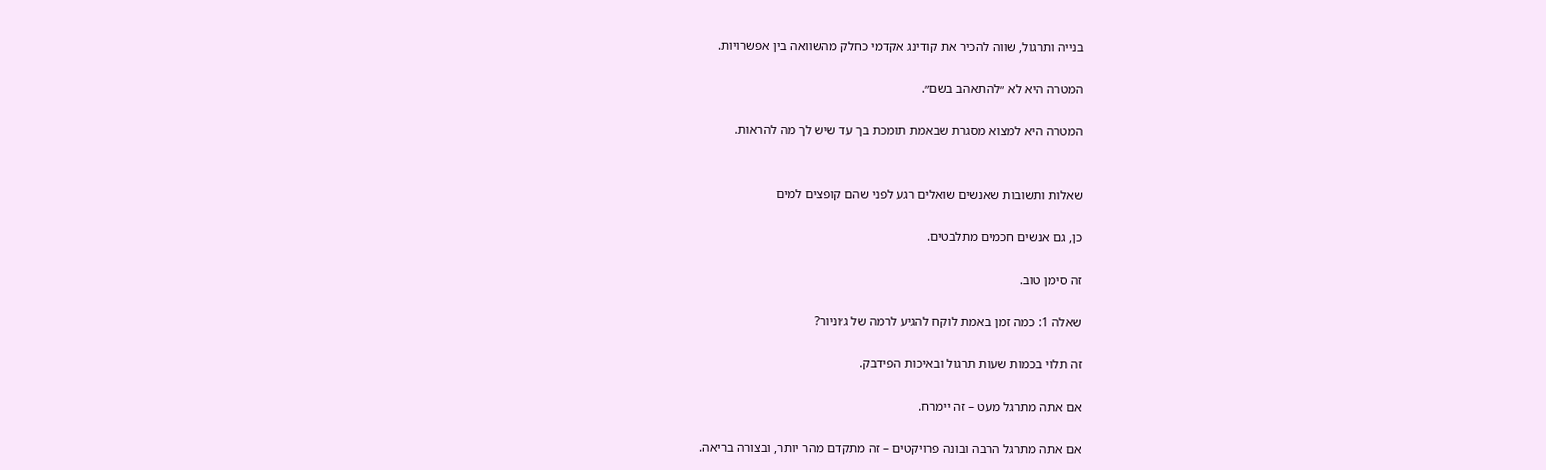בנייה ותרגול, שווה להכיר את קודינג אקדמי כחלק מהשוואה בין אפשרויות.

המטרה היא לא ״להתאהב בשם״.

המטרה היא למצוא מסגרת שבאמת תומכת בך עד שיש לך מה להראות.


שאלות ותשובות שאנשים שואלים רגע לפני שהם קופצים למים

כן, גם אנשים חכמים מתלבטים.

זה סימן טוב.

שאלה 1: כמה זמן באמת לוקח להגיע לרמה של ג׳וניור?

זה תלוי בכמות שעות תרגול ובאיכות הפידבק.

אם אתה מתרגל מעט – זה יימרח.

אם אתה מתרגל הרבה ובונה פרויקטים – זה מתקדם מהר יותר, ובצורה בריאה.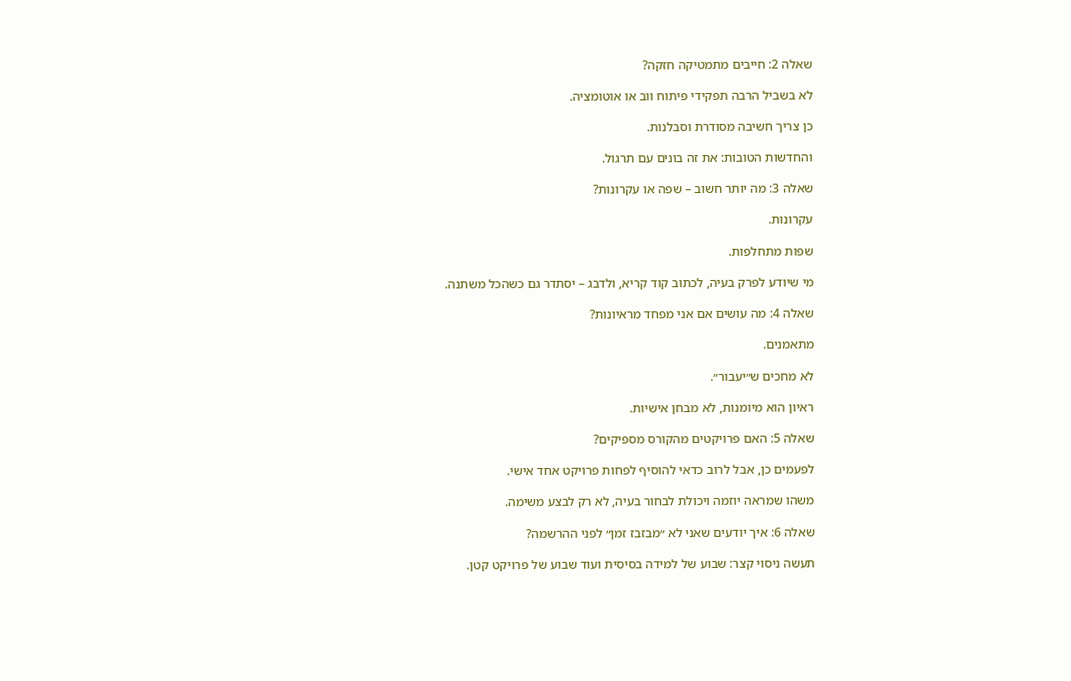שאלה 2: חייבים מתמטיקה חזקה?

לא בשביל הרבה תפקידי פיתוח ווב או אוטומציה.

כן צריך חשיבה מסודרת וסבלנות.

והחדשות הטובות: את זה בונים עם תרגול.

שאלה 3: מה יותר חשוב – שפה או עקרונות?

עקרונות.

שפות מתחלפות.

מי שיודע לפרק בעיה, לכתוב קוד קריא, ולדבג – יסתדר גם כשהכל משתנה.

שאלה 4: מה עושים אם אני מפחד מראיונות?

מתאמנים.

לא מחכים ש״יעבור״.

ראיון הוא מיומנות, לא מבחן אישיות.

שאלה 5: האם פרויקטים מהקורס מספיקים?

לפעמים כן, אבל לרוב כדאי להוסיף לפחות פרויקט אחד אישי.

משהו שמראה יוזמה ויכולת לבחור בעיה, לא רק לבצע משימה.

שאלה 6: איך יודעים שאני לא ״מבזבז זמן״ לפני ההרשמה?

תעשה ניסוי קצר: שבוע של למידה בסיסית ועוד שבוע של פרויקט קטן.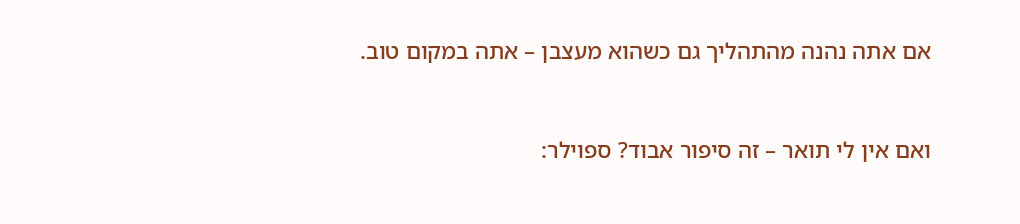אם אתה נהנה מהתהליך גם כשהוא מעצבן – אתה במקום טוב.


ואם אין לי תואר – זה סיפור אבוד? ספוילר: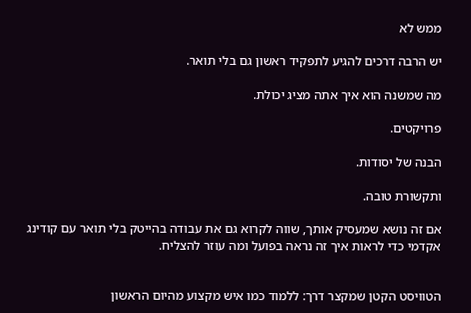ממש לא

יש הרבה דרכים להגיע לתפקיד ראשון גם בלי תואר.

מה שמשנה הוא איך אתה מציג יכולת.

פרויקטים.

הבנה של יסודות.

ותקשורת טובה.

אם זה נושא שמעסיק אותך, שווה לקרוא גם את עבודה בהייטק בלי תואר עם קודינג אקדמי כדי לראות איך זה נראה בפועל ומה עוזר להצליח.


הטוויסט הקטן שמקצר דרך: ללמוד כמו איש מקצוע מהיום הראשון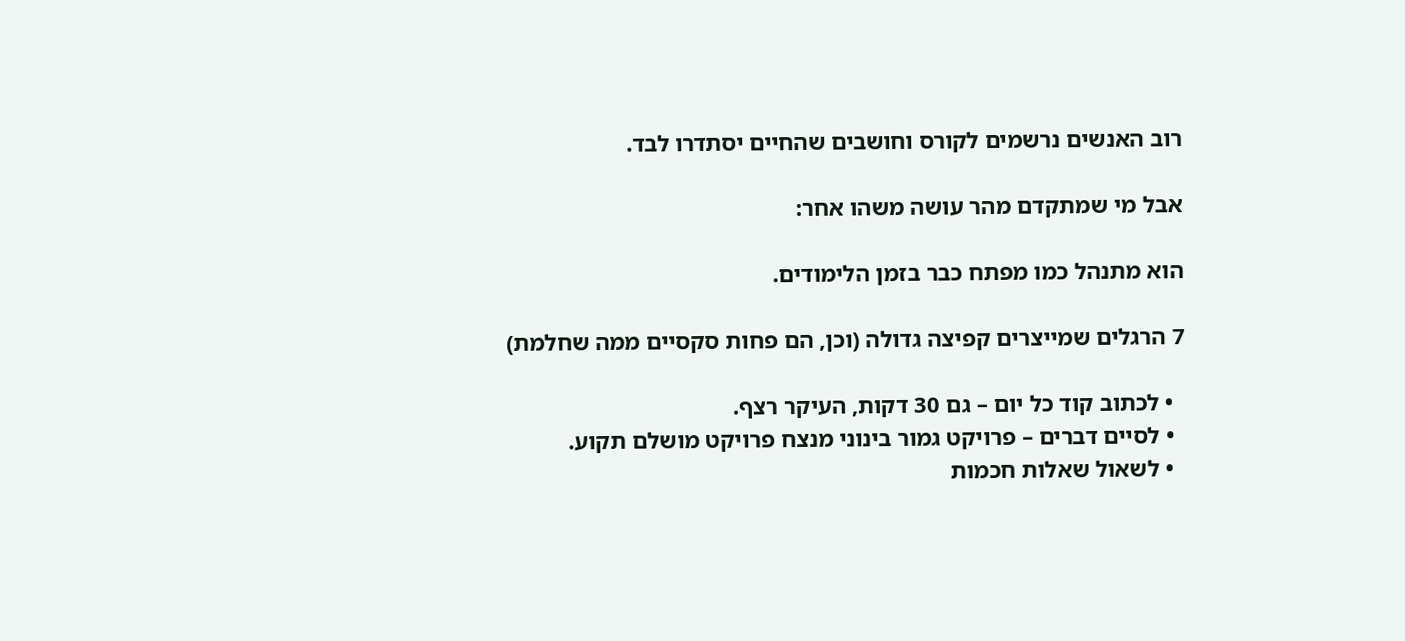רוב האנשים נרשמים לקורס וחושבים שהחיים יסתדרו לבד.

אבל מי שמתקדם מהר עושה משהו אחר:

הוא מתנהל כמו מפתח כבר בזמן הלימודים.

7 הרגלים שמייצרים קפיצה גדולה (וכן, הם פחות סקסיים ממה שחלמת)

  • לכתוב קוד כל יום – גם 30 דקות, העיקר רצף.
  • לסיים דברים – פרויקט גמור בינוני מנצח פרויקט מושלם תקוע.
  • לשאול שאלות חכמות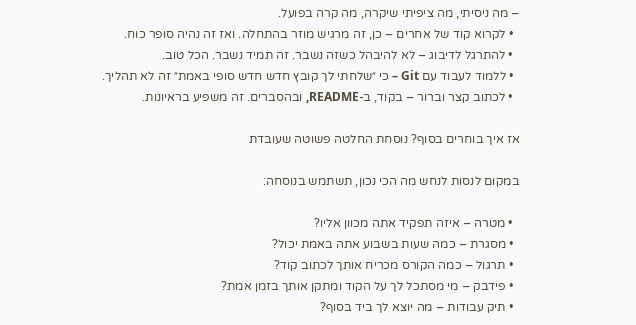– מה ניסיתי, מה ציפיתי שיקרה, מה קרה בפועל.
  • לקרוא קוד של אחרים – כן, זה מרגיש מוזר בהתחלה. ואז זה נהיה סופר כוח.
  • להתרגל לדיבוג – לא להיבהל כשזה נשבר. זה תמיד נשבר. הכל טוב.
  • ללמוד לעבוד עם Git – כי ״שלחתי לך קובץ חדש חדש סופי באמת״ זה לא תהליך.
  • לכתוב קצר וברור – בקוד, ב-README, ובהסברים. זה משפיע בראיונות.

אז איך בוחרים בסוף? נוסחת החלטה פשוטה שעובדת

במקום לנסות לנחש מה הכי נכון, תשתמש בנוסחה:

  • מטרה – איזה תפקיד אתה מכוון אליו?
  • מסגרת – כמה שעות בשבוע אתה באמת יכול?
  • תרגול – כמה הקורס מכריח אותך לכתוב קוד?
  • פידבק – מי מסתכל לך על הקוד ומתקן אותך בזמן אמת?
  • תיק עבודות – מה יוצא לך ביד בסוף?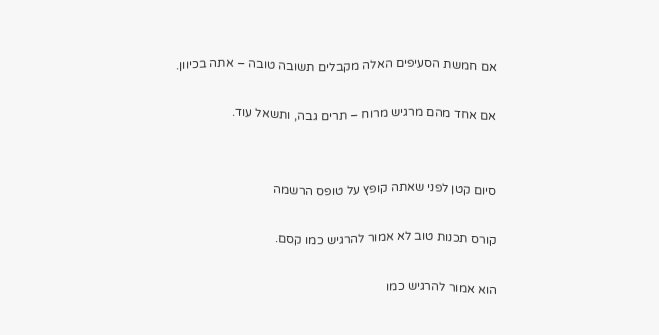אם חמשת הסעיפים האלה מקבלים תשובה טובה – אתה בכיוון.

אם אחד מהם מרגיש מרוח – תרים גבה, ותשאל עוד.


סיום קטן לפני שאתה קופץ על טופס הרשמה

קורס תכנות טוב לא אמור להרגיש כמו קסם.

הוא אמור להרגיש כמו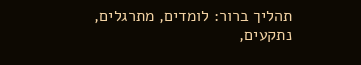תהליך ברור: לומדים, מתרגלים, נתקעים,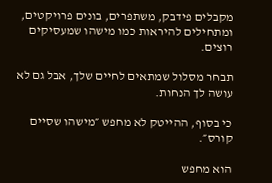מקבלים פידבק, משתפרים, בונים פרויקטים, ומתחילים להיראות כמו מישהו שמעסיקים רוצים.

תבחר מסלול שמתאים לחיים שלך, אבל גם לא עושה לך הנחות.

כי בסוף, ההייטק לא מחפש ״מישהו שסיים קורס״.

הוא מחפש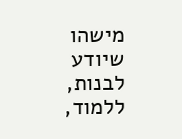מישהו שיודע לבנות, ללמוד,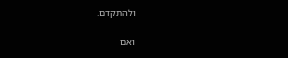ולהתקדם.

ואם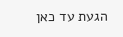הגעת עד כאן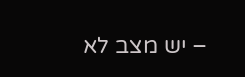– יש מצב לא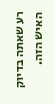רע שאתה בדיוק האיש הזה.